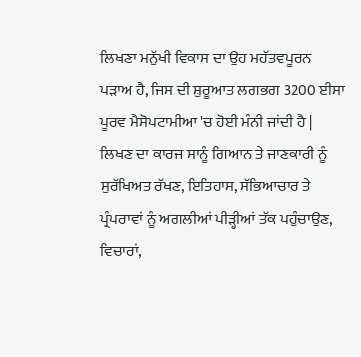ਲਿਖਣਾ ਮਨੁੱਖੀ ਵਿਕਾਸ ਦਾ ਉਹ ਮਹੱਤਵਪੂਰਨ ਪੜਾਅ ਹੈ, ਜਿਸ ਦੀ ਸ਼ੁਰੂਆਤ ਲਗਭਗ 3200 ਈਸਾ ਪੂਰਵ ਮੈਸੋਪਟਾਮੀਆ 'ਚ ਹੋਈ ਮੰਨੀ ਜਾਂਦੀ ਹੈ | ਲਿਖਣ ਦਾ ਕਾਰਜ ਸਾਨੂੰ ਗਿਆਨ ਤੇ ਜਾਣਕਾਰੀ ਨੂੰ ਸੁਰੱਖਿਅਤ ਰੱਖਣ, ਇਤਿਹਾਸ, ਸੱਭਿਆਚਾਰ ਤੇ ਪ੍ਰੰਪਰਾਵਾਂ ਨੂੰ ਅਗਲੀਆਂ ਪੀੜ੍ਹੀਆਂ ਤੱਕ ਪਹੁੰਚਾਉਣ, ਵਿਚਾਰਾਂ,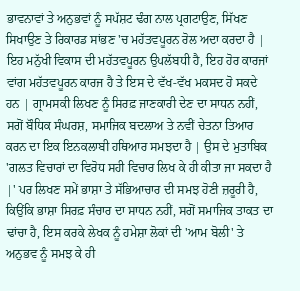ਭਾਵਨਾਵਾਂ ਤੇ ਅਨੁਭਵਾਂ ਨੂੰ ਸਪੱਸ਼ਟ ਢੰਗ ਨਾਲ ਪ੍ਰਗਟਾਉਣ, ਸਿੱਖਣ ਸਿਖਾਉਣ ਤੇ ਰਿਕਾਰਡ ਸਾਂਭਣ 'ਚ ਮਹੱਤਵਪੂਰਨ ਰੋਲ ਅਦਾ ਕਰਦਾ ਹੈ | ਇਹ ਮਨੁੱਖੀ ਵਿਕਾਸ ਦੀ ਮਹੱਤਵਪੂਰਨ ਉਪਲੱਬਧੀ ਹੈ, ਇਹ ਹੋਰ ਕਾਰਜਾਂ ਵਾਂਗ ਮਹੱਤਵਪੂਰਨ ਕਾਰਜ ਹੈ ਤੇ ਇਸ ਦੇ ਵੱਖ-ਵੱਖ ਮਕਸਦ ਹੋ ਸਕਦੇ ਹਨ | ਗ੍ਰਾਮਸਕੀ ਲਿਖਣ ਨੂੰ ਸਿਰਫ਼ ਜਾਣਕਾਰੀ ਦੇਣ ਦਾ ਸਾਧਨ ਨਹੀਂ, ਸਗੋਂ ਬੌਧਿਕ ਸੰਘਰਸ਼, ਸਮਾਜਿਕ ਬਦਲਾਅ ਤੇ ਨਵੀਂ ਚੇਤਨਾ ਤਿਆਰ ਕਰਨ ਦਾ ਇਕ ਇਨਕਲਾਬੀ ਹਥਿਆਰ ਸਮਝਦਾ ਹੈ | ਉਸ ਦੇ ਮੁਤਾਬਿਕ 'ਗਲਤ ਵਿਚਾਰਾਂ ਦਾ ਵਿਰੋਧ ਸਹੀ ਵਿਚਾਰ ਲਿਖ ਕੇ ਹੀ ਕੀਤਾ ਜਾ ਸਕਦਾ ਹੈ |' ਪਰ ਲਿਖਣ ਸਮੇਂ ਭਾਸ਼ਾ ਤੇ ਸੱਭਿਆਚਾਰ ਦੀ ਸਮਝ ਹੋਣੀ ਜ਼ਰੂਰੀ ਹੈ, ਕਿਉਂਕਿ ਭਾਸ਼ਾ ਸਿਰਫ਼ ਸੰਚਾਰ ਦਾ ਸਾਧਨ ਨਹੀਂ, ਸਗੋਂ ਸਮਾਜਿਕ ਤਾਕਤ ਦਾ ਢਾਂਚਾ ਹੈ, ਇਸ ਕਰਕੇ ਲੇਖਕ ਨੂੰ ਹਮੇਸ਼ਾ ਲੋਕਾਂ ਦੀ 'ਆਮ ਬੋਲੀ' ਤੇ ਅਨੁਭਵ ਨੂੰ ਸਮਝ ਕੇ ਹੀ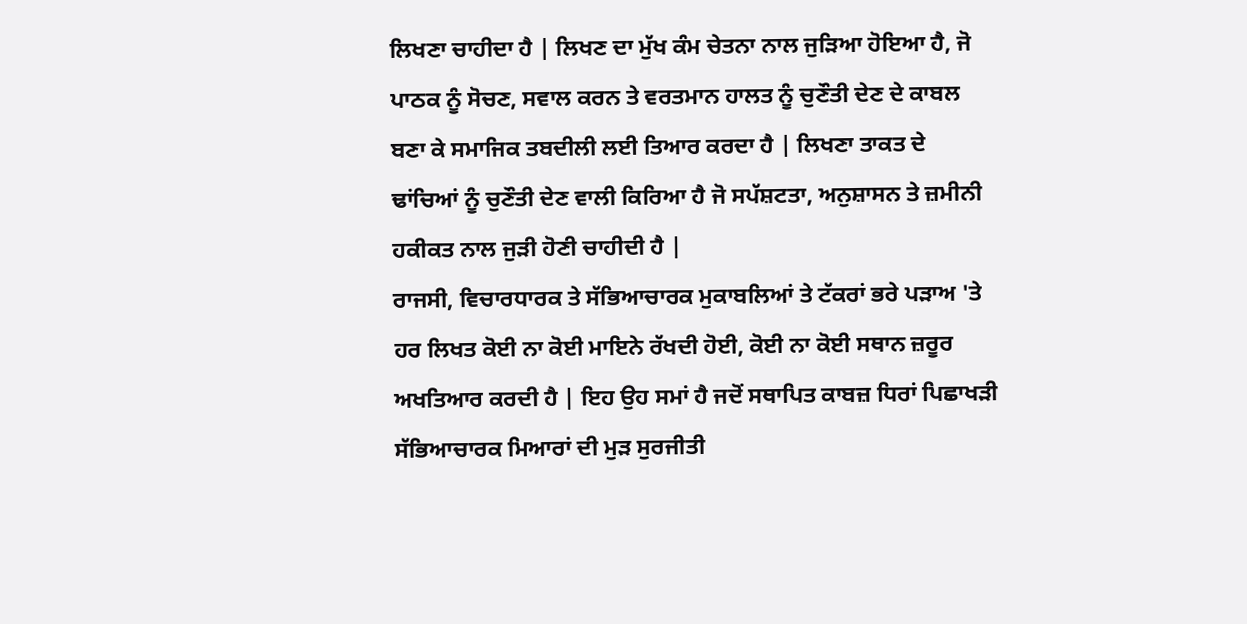ਲਿਖਣਾ ਚਾਹੀਦਾ ਹੈ | ਲਿਖਣ ਦਾ ਮੁੱਖ ਕੰਮ ਚੇਤਨਾ ਨਾਲ ਜੁੜਿਆ ਹੋਇਆ ਹੈ, ਜੋ ਪਾਠਕ ਨੂੰ ਸੋਚਣ, ਸਵਾਲ ਕਰਨ ਤੇ ਵਰਤਮਾਨ ਹਾਲਤ ਨੂੰ ਚੁਣੌਤੀ ਦੇਣ ਦੇ ਕਾਬਲ ਬਣਾ ਕੇ ਸਮਾਜਿਕ ਤਬਦੀਲੀ ਲਈ ਤਿਆਰ ਕਰਦਾ ਹੈ | ਲਿਖਣਾ ਤਾਕਤ ਦੇ ਢਾਂਚਿਆਂ ਨੂੰ ਚੁਣੌਤੀ ਦੇਣ ਵਾਲੀ ਕਿਰਿਆ ਹੈ ਜੋ ਸਪੱਸ਼ਟਤਾ, ਅਨੁਸ਼ਾਸਨ ਤੇ ਜ਼ਮੀਨੀ ਹਕੀਕਤ ਨਾਲ ਜੁੜੀ ਹੋਣੀ ਚਾਹੀਦੀ ਹੈ |
ਰਾਜਸੀ, ਵਿਚਾਰਧਾਰਕ ਤੇ ਸੱਭਿਆਚਾਰਕ ਮੁਕਾਬਲਿਆਂ ਤੇ ਟੱਕਰਾਂ ਭਰੇ ਪੜਾਅ 'ਤੇ ਹਰ ਲਿਖਤ ਕੋਈ ਨਾ ਕੋਈ ਮਾਇਨੇ ਰੱਖਦੀ ਹੋਈ, ਕੋਈ ਨਾ ਕੋਈ ਸਥਾਨ ਜ਼ਰੂਰ ਅਖਤਿਆਰ ਕਰਦੀ ਹੈ | ਇਹ ਉਹ ਸਮਾਂ ਹੈ ਜਦੋਂ ਸਥਾਪਿਤ ਕਾਬਜ਼ ਧਿਰਾਂ ਪਿਛਾਖੜੀ ਸੱਭਿਆਚਾਰਕ ਮਿਆਰਾਂ ਦੀ ਮੁੜ ਸੁਰਜੀਤੀ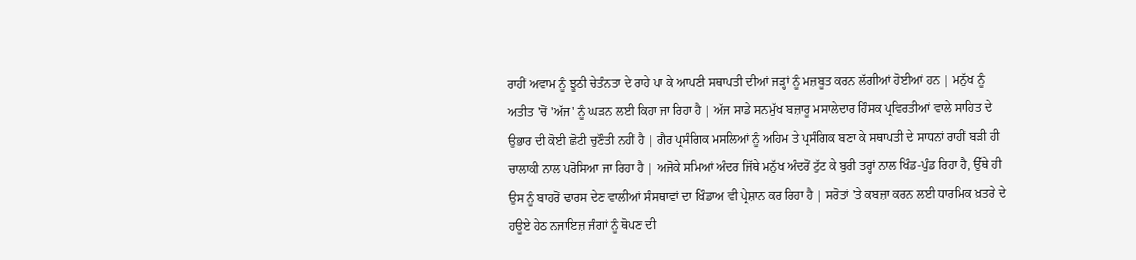ਰਾਹੀਂ ਅਵਾਮ ਨੂੰ ਝੂਠੀ ਚੇਤੰਨਤਾ ਦੇ ਰਾਹੇ ਪਾ ਕੇ ਆਪਣੀ ਸਥਾਪਤੀ ਦੀਆਂ ਜੜ੍ਹਾਂ ਨੂੰ ਮਜ਼ਬੂਤ ਕਰਨ ਲੱਗੀਆਂ ਹੋਈਆਂ ਹਨ | ਮਨੁੱਖ ਨੂੰ ਅਤੀਤ 'ਚੋਂ 'ਅੱਜ' ਨੂੰ ਘੜਨ ਲਈ ਕਿਹਾ ਜਾ ਰਿਹਾ ਹੈ | ਅੱਜ ਸਾਡੇ ਸਨਮੁੱਖ ਬਜ਼ਾਰੂ ਮਸਾਲੇਦਾਰ ਹਿੰਸਕ ਪ੍ਰਵਿਰਤੀਆਂ ਵਾਲੇ ਸਾਹਿਤ ਦੇ ਉਭਾਰ ਦੀ ਕੋਈ ਛੋਟੀ ਚੁਣੌਤੀ ਨਹੀਂ ਹੈ | ਗੈਰ ਪ੍ਰਸੰਗਿਕ ਮਸਲਿਆਂ ਨੂੰ ਅਹਿਮ ਤੇ ਪ੍ਰਸੰਗਿਕ ਬਣਾ ਕੇ ਸਥਾਪਤੀ ਦੇ ਸਾਧਨਾਂ ਰਾਹੀਂ ਬੜੀ ਹੀ ਚਾਲਾਕੀ ਨਾਲ ਪਰੋਸਿਆ ਜਾ ਰਿਹਾ ਹੈ | ਅਜੋਕੇ ਸਮਿਆਂ ਅੰਦਰ ਜਿੱਥੇ ਮਨੁੱਖ ਅੰਦਰੋਂ ਟੁੱਟ ਕੇ ਬੁਰੀ ਤਰ੍ਹਾਂ ਨਾਲ ਖਿੰਡ-ਪੁੰਡ ਰਿਹਾ ਹੈ, ਉੱਥੇ ਹੀ ਉਸ ਨੂੰ ਬਾਹਰੋਂ ਢਾਰਸ ਦੇਣ ਵਾਲੀਆਂ ਸੰਸਥਾਵਾਂ ਦਾ ਖਿੰਡਾਅ ਵੀ ਪ੍ਰੇਸ਼ਾਨ ਕਰ ਰਿਹਾ ਹੈ | ਸਰੋਤਾਂ 'ਤੇ ਕਬਜ਼ਾ ਕਰਨ ਲਈ ਧਾਰਮਿਕ ਖ਼ਤਰੇ ਦੇ ਹਊਏ ਹੇਠ ਨਜਾਇਜ਼ ਜੰਗਾਂ ਨੂੰ ਥੋਪਣ ਦੀ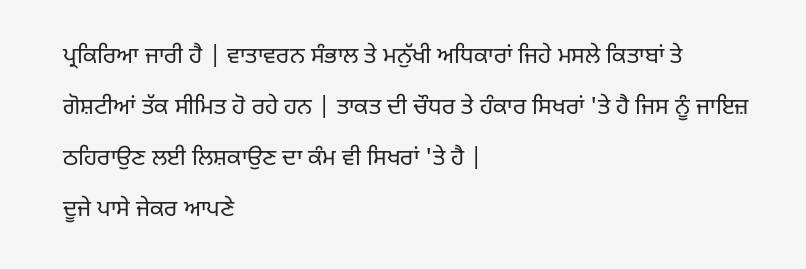ਪ੍ਰਕਿਰਿਆ ਜਾਰੀ ਹੈ | ਵਾਤਾਵਰਨ ਸੰਭਾਲ ਤੇ ਮਨੁੱਖੀ ਅਧਿਕਾਰਾਂ ਜਿਹੇ ਮਸਲੇ ਕਿਤਾਬਾਂ ਤੇ ਗੋਸ਼ਟੀਆਂ ਤੱਕ ਸੀਮਿਤ ਹੋ ਰਹੇ ਹਨ | ਤਾਕਤ ਦੀ ਚੌਧਰ ਤੇ ਹੰਕਾਰ ਸਿਖਰਾਂ 'ਤੇ ਹੈ ਜਿਸ ਨੂੰ ਜਾਇਜ਼ ਠਹਿਰਾਉਣ ਲਈ ਲਿਸ਼ਕਾਉਣ ਦਾ ਕੰਮ ਵੀ ਸਿਖਰਾਂ 'ਤੇ ਹੈ |
ਦੂਜੇ ਪਾਸੇ ਜੇਕਰ ਆਪਣੇ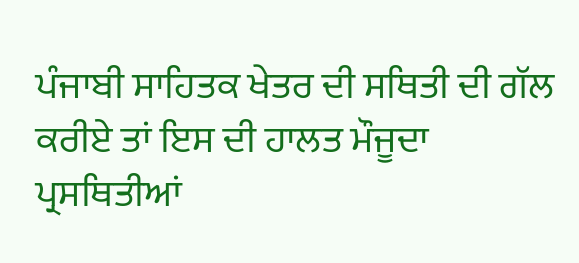ਪੰਜਾਬੀ ਸਾਹਿਤਕ ਖੇਤਰ ਦੀ ਸਥਿਤੀ ਦੀ ਗੱਲ ਕਰੀਏ ਤਾਂ ਇਸ ਦੀ ਹਾਲਤ ਮੌਜੂਦਾ ਪ੍ਰਸਥਿਤੀਆਂ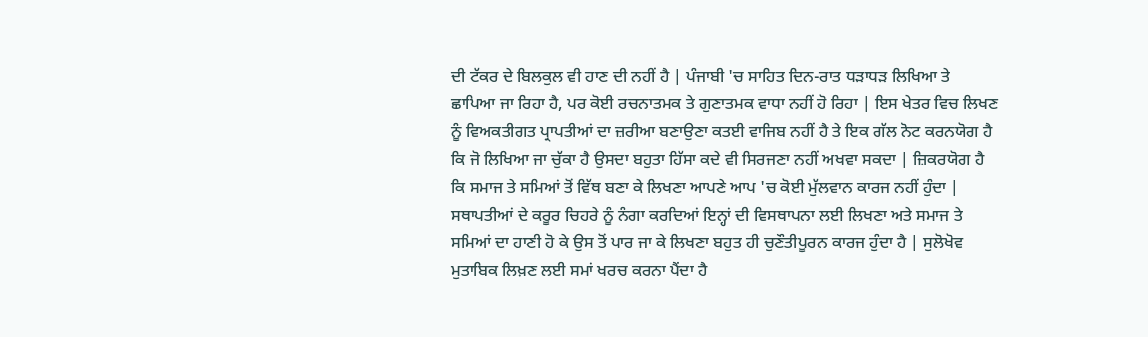ਦੀ ਟੱਕਰ ਦੇ ਬਿਲਕੁਲ ਵੀ ਹਾਣ ਦੀ ਨਹੀਂ ਹੈ | ਪੰਜਾਬੀ 'ਚ ਸਾਹਿਤ ਦਿਨ-ਰਾਤ ਧੜਾਧੜ ਲਿਖਿਆ ਤੇ ਛਾਪਿਆ ਜਾ ਰਿਹਾ ਹੈ, ਪਰ ਕੋਈ ਰਚਨਾਤਮਕ ਤੇ ਗੁਣਾਤਮਕ ਵਾਧਾ ਨਹੀਂ ਹੋ ਰਿਹਾ | ਇਸ ਖੇਤਰ ਵਿਚ ਲਿਖਣ ਨੂੰ ਵਿਅਕਤੀਗਤ ਪ੍ਰਾਪਤੀਆਂ ਦਾ ਜ਼ਰੀਆ ਬਣਾਉਣਾ ਕਤਈ ਵਾਜਿਬ ਨਹੀਂ ਹੈ ਤੇ ਇਕ ਗੱਲ ਨੋਟ ਕਰਨਯੋਗ ਹੈ ਕਿ ਜੋ ਲਿਖਿਆ ਜਾ ਚੁੱਕਾ ਹੈ ਉਸਦਾ ਬਹੁਤਾ ਹਿੱਸਾ ਕਦੇ ਵੀ ਸਿਰਜਣਾ ਨਹੀਂ ਅਖਵਾ ਸਕਦਾ | ਜ਼ਿਕਰਯੋਗ ਹੈ ਕਿ ਸਮਾਜ ਤੇ ਸਮਿਆਂ ਤੋਂ ਵਿੱਥ ਬਣਾ ਕੇ ਲਿਖਣਾ ਆਪਣੇ ਆਪ 'ਚ ਕੋਈ ਮੁੱਲਵਾਨ ਕਾਰਜ ਨਹੀਂ ਹੁੰਦਾ | ਸਥਾਪਤੀਆਂ ਦੇ ਕਰੂਰ ਚਿਹਰੇ ਨੂੰ ਨੰਗਾ ਕਰਦਿਆਂ ਇਨ੍ਹਾਂ ਦੀ ਵਿਸਥਾਪਨਾ ਲਈ ਲਿਖਣਾ ਅਤੇ ਸਮਾਜ ਤੇ ਸਮਿਆਂ ਦਾ ਹਾਣੀ ਹੋ ਕੇ ਉਸ ਤੋਂ ਪਾਰ ਜਾ ਕੇ ਲਿਖਣਾ ਬਹੁਤ ਹੀ ਚੁਣੌਤੀਪੂਰਨ ਕਾਰਜ ਹੁੰਦਾ ਹੈ | ਸੁਲੋਖੋਵ ਮੁਤਾਬਿਕ ਲਿਖ਼ਣ ਲਈ ਸਮਾਂ ਖਰਚ ਕਰਨਾ ਪੈਂਦਾ ਹੈ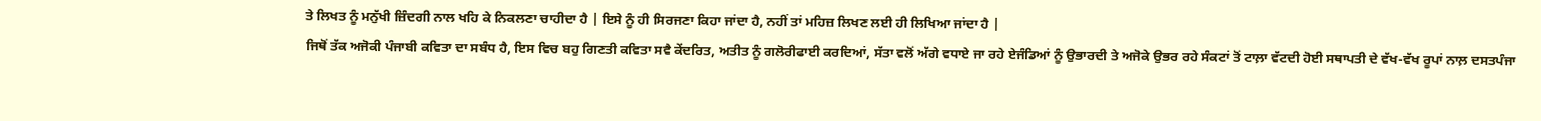ਤੇ ਲਿਖਤ ਨੂੰ ਮਨੁੱਖੀ ਜ਼ਿੰਦਗੀ ਨਾਲ ਖਹਿ ਕੇ ਨਿਕਲਣਾ ਚਾਹੀਦਾ ਹੈ | ਇਸੇ ਨੂੰ ਹੀ ਸਿਰਜਣਾ ਕਿਹਾ ਜਾਂਦਾ ਹੈ, ਨਹੀਂ ਤਾਂ ਮਹਿਜ਼ ਲਿਖਣ ਲਈ ਹੀ ਲਿਖਿਆ ਜਾਂਦਾ ਹੈ |
ਜਿਥੋਂ ਤੱਕ ਅਜੋਕੀ ਪੰਜਾਬੀ ਕਵਿਤਾ ਦਾ ਸਬੰਧ ਹੈ, ਇਸ ਵਿਚ ਬਹੁ ਗਿਣਤੀ ਕਵਿਤਾ ਸਵੈ ਕੇਂਦਰਿਤ, ਅਤੀਤ ਨੂੰ ਗਲੋਰੀਫਾਈ ਕਰਦਿਆਂ, ਸੱਤਾ ਵਲੋਂ ਅੱਗੇ ਵਧਾਏ ਜਾ ਰਹੇ ਏਜੰਡਿਆਂ ਨੂੰ ਉਭਾਰਦੀ ਤੇ ਅਜੋਕੇ ਉਭਰ ਰਹੇ ਸੰਕਟਾਂ ਤੋਂ ਟਾਲ਼ਾ ਵੱਟਦੀ ਹੋਈ ਸਥਾਪਤੀ ਦੇ ਵੱਖ-ਵੱਖ ਰੂਪਾਂ ਨਾਲ਼ ਦਸਤਪੰਜਾ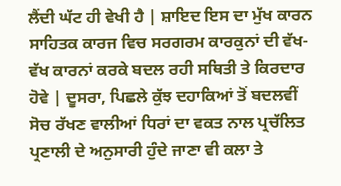ਲੈਂਦੀ ਘੱਟ ਹੀ ਵੇਖੀ ਹੈ | ਸ਼ਾਇਦ ਇਸ ਦਾ ਮੁੱਖ ਕਾਰਨ ਸਾਹਿਤਕ ਕਾਰਜ ਵਿਚ ਸਰਗਰਮ ਕਾਰਕੁਨਾਂ ਦੀ ਵੱਖ-ਵੱਖ ਕਾਰਨਾਂ ਕਰਕੇ ਬਦਲ ਰਹੀ ਸਥਿਤੀ ਤੇ ਕਿਰਦਾਰ ਹੋਵੇ | ਦੂਸਰਾ, ਪਿਛਲੇ ਕੁੱਝ ਦਹਾਕਿਆਂ ਤੋਂ ਬਦਲਵੀਂ ਸੋਚ ਰੱਖਣ ਵਾਲੀਆਂ ਧਿਰਾਂ ਦਾ ਵਕਤ ਨਾਲ ਪ੍ਰਚੱਲਿਤ ਪ੍ਰਣਾਲੀ ਦੇ ਅਨੁਸਾਰੀ ਹੁੰਦੇ ਜਾਣਾ ਵੀ ਕਲਾ ਤੇ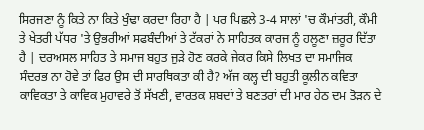ਸਿਰਜਣਾ ਨੂੰ ਕਿਤੇ ਨਾ ਕਿਤੇ ਖੁੰਢਾ ਕਰਦਾ ਰਿਹਾ ਹੈ | ਪਰ ਪਿਛਲੇ 3-4 ਸਾਲਾਂ 'ਚ ਕੌਮਾਂਤਰੀ, ਕੌਮੀ ਤੇ ਖੇਤਰੀ ਪੱਧਰ 'ਤੇ ਉਭਰੀਆਂ ਸਫਬੰਦੀਆਂ ਤੇ ਟੱਕਰਾਂ ਨੇ ਸਾਹਿਤਕ ਕਾਰਜ ਨੂੰ ਹਲੂਣਾ ਜ਼ਰੂਰ ਦਿੱਤਾ ਹੈ | ਦਰਅਸਲ ਸਾਹਿਤ ਤੇ ਸਮਾਜ ਬਹੁਤ ਜੁੜੇ ਹੋਣ ਕਰਕੇ ਜੇਕਰ ਕਿਸੇ ਲਿਖਤ ਦਾ ਸਮਾਜਿਕ ਸੰਦਰਭ ਨਾ ਹੋਵੇ ਤਾਂ ਫਿਰ ਉਸ ਦੀ ਸਾਰਥਿਕਤਾ ਕੀ ਹੈ? ਅੱਜ ਕਲ੍ਹ ਦੀ ਬਹੁਤੀ ਕੂਲੀਨ ਕਵਿਤਾ ਕਾਵਿਕਤਾ ਤੇ ਕਾਵਿਕ ਮੁਹਾਵਰੇ ਤੋਂ ਸੱਖਣੀ, ਵਾਰਤਕ ਸ਼ਬਦਾਂ ਤੇ ਬਣਤਰਾਂ ਦੀ ਮਾਰ ਹੇਠ ਦਮ ਤੋੜਨ ਦੇ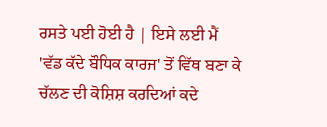ਰਸਤੇ ਪਈ ਹੋਈ ਹੈ | ਇਸੇ ਲਈ ਮੈਂ 'ਵੱਡ ਕੱਦੇ ਬੌਧਿਕ ਕਾਰਜ' ਤੋਂ ਵਿੱਥ ਬਣਾ ਕੇ ਚੱਲਣ ਦੀ ਕੋਸ਼ਿਸ਼ ਕਰਦਿਆਂ ਕਦੇ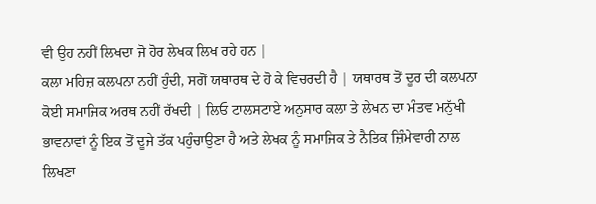ਵੀ ਉਹ ਨਹੀਂ ਲਿਖਦਾ ਜੋ ਹੋਰ ਲੇਖਕ ਲਿਖ ਰਹੇ ਹਨ |
ਕਲਾ ਮਹਿਜ਼ ਕਲਪਨਾ ਨਹੀਂ ਹੁੰਦੀ, ਸਗੋਂ ਯਥਾਰਥ ਦੇ ਹੋ ਕੇ ਵਿਚਰਦੀ ਹੈ | ਯਥਾਰਥ ਤੋਂ ਦੂਰ ਦੀ ਕਲਪਨਾ ਕੋਈ ਸਮਾਜਿਕ ਅਰਥ ਨਹੀਂ ਰੱਖਦੀ | ਲਿਓ ਟਾਲਸਟਾਏ ਅਨੁਸਾਰ ਕਲਾ ਤੇ ਲੇਖਨ ਦਾ ਮੰਤਵ ਮਨੁੱਖੀ ਭਾਵਨਾਵਾਂ ਨੂੰ ਇਕ ਤੋਂ ਦੂਜੇ ਤੱਕ ਪਹੁੰਚਾਉਣਾ ਹੈ ਅਤੇ ਲੇਖਕ ਨੂੰ ਸਮਾਜਿਕ ਤੇ ਨੈਤਿਕ ਜ਼ਿੰਮੇਵਾਰੀ ਨਾਲ ਲਿਖਣਾ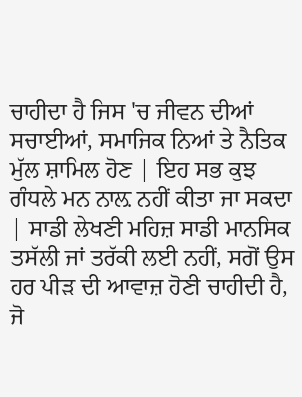ਚਾਹੀਦਾ ਹੈ ਜਿਸ 'ਚ ਜੀਵਨ ਦੀਆਂ ਸਚਾਈਆਂ, ਸਮਾਜਿਕ ਨਿਆਂ ਤੇ ਨੈਤਿਕ ਮੁੱਲ ਸ਼ਾਮਿਲ ਹੋਣ | ਇਹ ਸਭ ਕੁਝ ਗੰਧਲੇ ਮਨ ਨਾਲ਼ ਨਹੀਂ ਕੀਤਾ ਜਾ ਸਕਦਾ | ਸਾਡੀ ਲੇਖਣੀ ਮਹਿਜ਼ ਸਾਡੀ ਮਾਨਸਿਕ ਤਸੱਲੀ ਜਾਂ ਤਰੱਕੀ ਲਈ ਨਹੀਂ, ਸਗੋਂ ਉਸ ਹਰ ਪੀੜ ਦੀ ਆਵਾਜ਼ ਹੋਣੀ ਚਾਹੀਦੀ ਹੈ, ਜੋ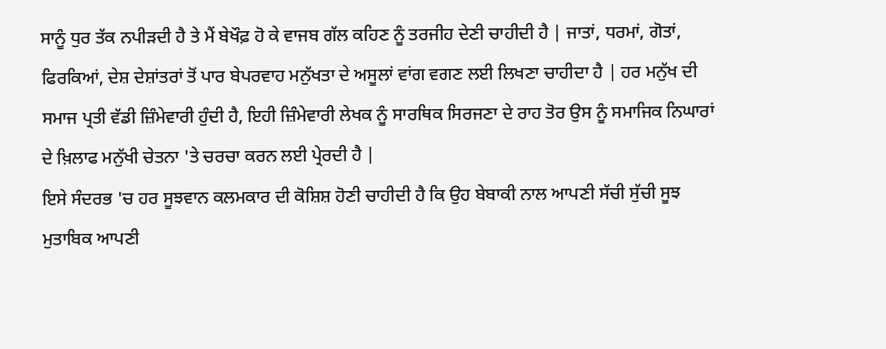ਸਾਨੂੰ ਧੁਰ ਤੱਕ ਨਪੀੜਦੀ ਹੈ ਤੇ ਮੈਂ ਬੇਖੌਫ਼ ਹੋ ਕੇ ਵਾਜਬ ਗੱਲ ਕਹਿਣ ਨੂੰ ਤਰਜੀਹ ਦੇਣੀ ਚਾਹੀਦੀ ਹੈ | ਜਾਤਾਂ, ਧਰਮਾਂ, ਗੋਤਾਂ, ਫਿਰਕਿਆਂ, ਦੇਸ਼ ਦੇਸ਼ਾਂਤਰਾਂ ਤੋਂ ਪਾਰ ਬੇਪਰਵਾਹ ਮਨੁੱਖਤਾ ਦੇ ਅਸੂਲਾਂ ਵਾਂਗ ਵਗਣ ਲਈ ਲਿਖਣਾ ਚਾਹੀਦਾ ਹੈ | ਹਰ ਮਨੁੱਖ ਦੀ ਸਮਾਜ ਪ੍ਰਤੀ ਵੱਡੀ ਜ਼ਿੰਮੇਵਾਰੀ ਹੁੰਦੀ ਹੈ, ਇਹੀ ਜ਼ਿੰਮੇਵਾਰੀ ਲੇਖਕ ਨੂੰ ਸਾਰਥਿਕ ਸਿਰਜਣਾ ਦੇ ਰਾਹ ਤੋਰ ਉਸ ਨੂੰ ਸਮਾਜਿਕ ਨਿਘਾਰਾਂ ਦੇ ਖ਼ਿਲਾਫ ਮਨੁੱਖੀ ਚੇਤਨਾ 'ਤੇ ਚਰਚਾ ਕਰਨ ਲਈ ਪ੍ਰੇਰਦੀ ਹੈ |
ਇਸੇ ਸੰਦਰਭ 'ਚ ਹਰ ਸੂਝਵਾਨ ਕਲਮਕਾਰ ਦੀ ਕੋਸ਼ਿਸ਼ ਹੋਣੀ ਚਾਹੀਦੀ ਹੈ ਕਿ ਉਹ ਬੇਬਾਕੀ ਨਾਲ ਆਪਣੀ ਸੱਚੀ ਸੁੱਚੀ ਸੂਝ ਮੁਤਾਬਿਕ ਆਪਣੀ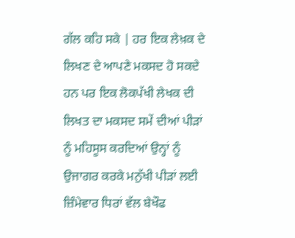ਗੱਲ ਕਹਿ ਸਕੇ | ਹਰ ਇਕ ਲੇਖ਼ਕ ਦੇ ਲਿਖਣ ਦੇ ਆਪਣੇ ਮਕਸਦ ਹੋ ਸਕਦੇ ਹਨ ਪਰ ਇਕ ਲੋਕਪੱਖੀ ਲੇਖਕ ਦੀ ਲਿਖਤ ਦਾ ਮਕਸਦ ਸਮੇਂ ਦੀਆਂ ਪੀੜਾਂ ਨੂੰ ਮਹਿਸੂਸ ਕਰਦਿਆਂ ਉਨ੍ਹਾਂ ਨੂੰ ਉਜਾਗਰ ਕਰਕੇ ਮਨੁੱਖੀ ਪੀੜਾਂ ਲਈ ਜ਼ਿੰਮੇਵਾਰ ਧਿਰਾਂ ਵੱਲ ਬੇਖੌਫ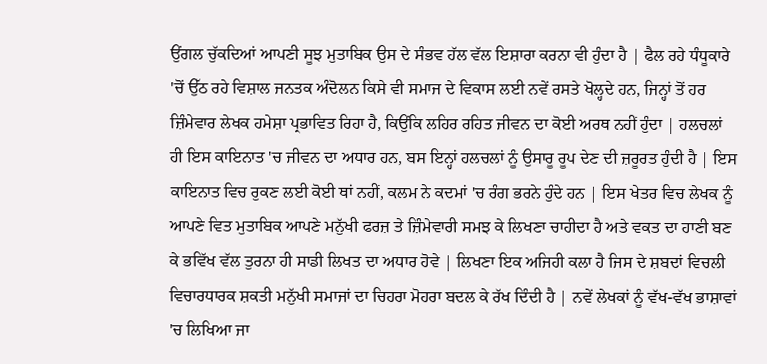ਉਂਗਲ ਚੁੱਕਦਿਆਂ ਆਪਣੀ ਸੂਝ ਮੁਤਾਬਿਕ ਉਸ ਦੇ ਸੰਭਵ ਹੱਲ ਵੱਲ ਇਸ਼ਾਰਾ ਕਰਨਾ ਵੀ ਹੁੰਦਾ ਹੈ | ਫੈਲ ਰਹੇ ਧੰਧੂਕਾਰੇ 'ਚੋਂ ਉੱਠ ਰਹੇ ਵਿਸ਼ਾਲ ਜਨਤਕ ਅੰਦੋਲਨ ਕਿਸੇ ਵੀ ਸਮਾਜ ਦੇ ਵਿਕਾਸ ਲਈ ਨਵੇਂ ਰਸਤੇ ਖੋਲ੍ਹਦੇ ਹਨ, ਜਿਨ੍ਹਾਂ ਤੋਂ ਹਰ ਜ਼ਿੰਮੇਵਾਰ ਲੇਖਕ ਹਮੇਸ਼ਾ ਪ੍ਰਭਾਵਿਤ ਰਿਹਾ ਹੈ, ਕਿਉਂਕਿ ਲਹਿਰ ਰਹਿਤ ਜੀਵਨ ਦਾ ਕੋਈ ਅਰਥ ਨਹੀਂ ਹੁੰਦਾ | ਹਲਚਲਾਂ ਹੀ ਇਸ ਕਾਇਨਾਤ 'ਚ ਜੀਵਨ ਦਾ ਅਧਾਰ ਹਨ, ਬਸ ਇਨ੍ਹਾਂ ਹਲਚਲਾਂ ਨੂੰ ਉਸਾਰੂ ਰੂਪ ਦੇਣ ਦੀ ਜ਼ਰੂਰਤ ਹੁੰਦੀ ਹੈ | ਇਸ ਕਾਇਨਾਤ ਵਿਚ ਰੁਕਣ ਲਈ ਕੋਈ ਥਾਂ ਨਹੀਂ, ਕਲਮ ਨੇ ਕਦਮਾਂ 'ਚ ਰੰਗ ਭਰਨੇ ਹੁੰਦੇ ਹਨ | ਇਸ ਖੇਤਰ ਵਿਚ ਲੇਖਕ ਨੂੰ ਆਪਣੇ ਵਿਤ ਮੁਤਾਬਿਕ ਆਪਣੇ ਮਨੁੱਖੀ ਫਰਜ਼ ਤੇ ਜ਼ਿੰਮੇਵਾਰੀ ਸਮਝ ਕੇ ਲਿਖਣਾ ਚਾਹੀਦਾ ਹੈ ਅਤੇ ਵਕਤ ਦਾ ਹਾਣੀ ਬਣ ਕੇ ਭਵਿੱਖ ਵੱਲ ਤੁਰਨਾ ਹੀ ਸਾਡੀ ਲਿਖਤ ਦਾ ਅਧਾਰ ਹੋਵੇ | ਲਿਖਣਾ ਇਕ ਅਜਿਹੀ ਕਲਾ ਹੈ ਜਿਸ ਦੇ ਸ਼ਬਦਾਂ ਵਿਚਲੀ ਵਿਚਾਰਧਾਰਕ ਸ਼ਕਤੀ ਮਨੁੱਖੀ ਸਮਾਜਾਂ ਦਾ ਚਿਹਰਾ ਮੋਹਰਾ ਬਦਲ ਕੇ ਰੱਖ ਦਿੰਦੀ ਹੈ | ਨਵੇਂ ਲੇਖਕਾਂ ਨੂੰ ਵੱਖ-ਵੱਖ ਭਾਸ਼ਾਵਾਂ 'ਚ ਲਿਖਿਆ ਜਾ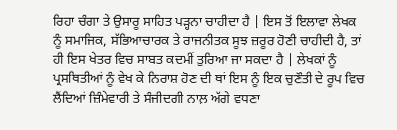ਰਿਹਾ ਚੰਗਾ ਤੇ ਉਸਾਰੂ ਸਾਹਿਤ ਪੜ੍ਹਨਾ ਚਾਹੀਦਾ ਹੈ | ਇਸ ਤੋਂ ਇਲਾਵਾ ਲੇਖਕ ਨੂੰ ਸਮਾਜਿਕ, ਸੱਭਿਆਚਾਰਕ ਤੇ ਰਾਜਨੀਤਕ ਸੂਝ ਜ਼ਰੂਰ ਹੋਣੀ ਚਾਹੀਦੀ ਹੈ, ਤਾਂ ਹੀ ਇਸ ਖੇਤਰ ਵਿਚ ਸਾਬਤ ਕਦਮੀਂ ਤੁਰਿਆ ਜਾ ਸਕਦਾ ਹੈ | ਲੇਖਕਾਂ ਨੂੰ ਪ੍ਰਸਥਿਤੀਆਂ ਨੂੰ ਵੇਖ ਕੇ ਨਿਰਾਸ਼ ਹੋਣ ਦੀ ਥਾਂ ਇਸ ਨੂੰ ਇਕ ਚੁਣੌਤੀ ਦੇ ਰੂਪ ਵਿਚ ਲੈਂਦਿਆਂ ਜ਼ਿੰਮੇਵਾਰੀ ਤੇ ਸੰਜੀਦਗੀ ਨਾਲ਼ ਅੱਗੇ ਵਧਣਾ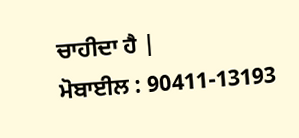ਚਾਹੀਦਾ ਹੈ |
ਮੋਬਾਈਲ : 90411-13193